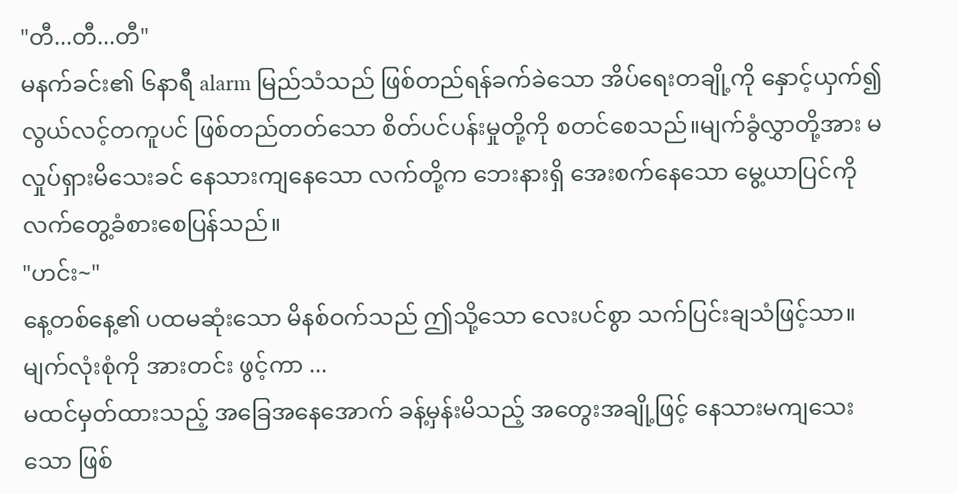"တီ...တီ...တီ"
မနက်ခင်း၏ ၆နာရီ alarm မြည်သံသည် ဖြစ်တည်ရန်ခက်ခဲသော အိပ်ရေးတချို့ကို နှောင့်ယှက်၍ လွယ်လင့်တကူပင် ဖြစ်တည်တတ်သော စိတ်ပင်ပန်းမှုတို့ကို စတင်စေသည်။မျက်ခွံလွှာတို့အား မလှုပ်ရှားမိသေးခင် နေသားကျနေသော လက်တို့က ဘေးနားရှိ အေးစက်နေသော မွေ့ယာပြင်ကို လက်တွေ့ခံစားစေပြန်သည်။
"ဟင်း~"
နေ့တစ်နေ့၏ ပထမဆုံးသော မိနစ်ဝက်သည် ဤသို့သော လေးပင်စွာ သက်ပြင်းချသံဖြင့်သာ။မျက်လုံးစုံကို အားတင်း ဖွင့်ကာ ...
မထင်မှတ်ထားသည့် အခြေအနေအောက် ခန့်မှန်းမိသည့် အတွေးအချို့ဖြင့် နေသားမကျသေးသော ဖြစ်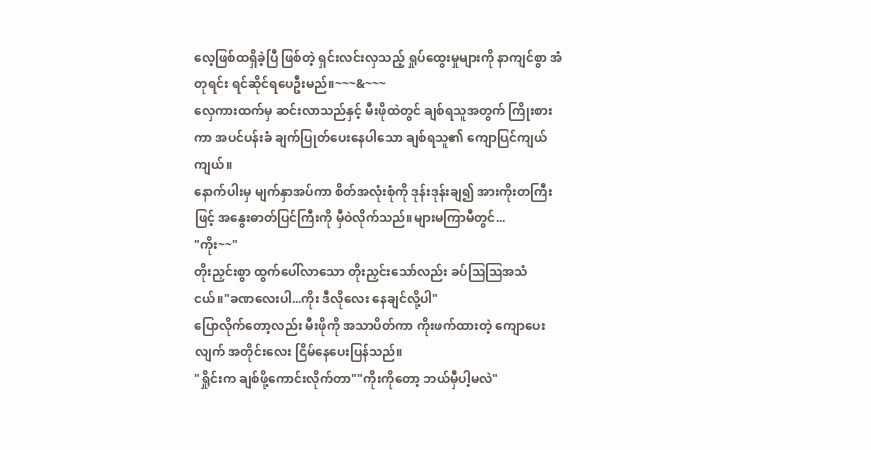လေ့ဖြစ်ထရှိခဲ့ပြီ ဖြစ်တဲ့ ရှင်းလင်းလှသည့် ရှုပ်ထွေးမှုများကို နာကျင်စွာ အံတုရင်း ရင်ဆိုင်ရပေဦးမည်။~~~&~~~
လှေကားထက်မှ ဆင်းလာသည်နှင့် မီးဖိုထဲတွင် ချစ်ရသူအတွက် ကြိုးစားကာ အပင်ပန်းခံ ချက်ပြုတ်ပေးနေပါသော ချစ်ရသူ၏ ကျောပြင်ကျယ်ကျယ်။
နောက်ပါးမှ မျက်နှာအပ်ကာ စိတ်အလုံးစုံကို ဒုန်းဒုန်းချ၍ အားကိုးတကြီးဖြင့် အနွေးဓာတ်ပြင်ကြီးကို မှီဝဲလိုက်သည်။များမကြာမီတွင်...
"ကိုး~~"
တိုးညှင်းစွာ ထွက်ပေါ်လာသော တိုးညှင်းသော်လည်း ခပ်ဩဩအသံငယ်။"ခဏလေးပါ...ကိုး ဒီလိုလေး နေချင်လို့ပါ"
ပြောလိုက်တော့လည်း မီးဖိုကို အသာပိတ်ကာ ကိုးဖက်ထားတဲ့ ကျောပေးလျက် အတိုင်းလေး ငြိမ်နေပေးပြန်သည်။
"ရှိုင်းက ချစ်ဖို့ကောင်းလိုက်တာ""ကိုးကိုတော့ ဘယ်မှီပါ့မလဲ"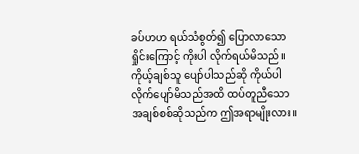ခပ်ဟဟ ရယ်သံစွတ်၍ ပြောလာသော ရှိုင်းကြောင့် ကိုးပါ လိုက်ရယ်မိသည်။ကိုယ့်ချစ်သူ ပျော်ပါသည်ဆို ကိုယ်ပါ လိုက်ပျော်မိသည်အထိ ထပ်တူညီသော အချစ်စစ်ဆိုသည်က ဤအရာမျိုးလား။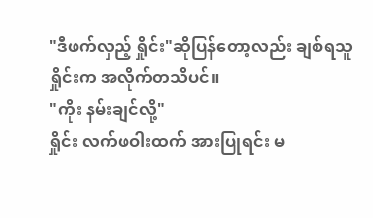"ဒီဖက်လှည့် ရှိုင်း"ဆိုပြန်တော့လည်း ချစ်ရသူ ရှိုင်းက အလိုက်တသိပင်။
"ကိုး နမ်းချင်လို့"
ရှိုင်း လက်ဖဝါးထက် အားပြုရင်း မ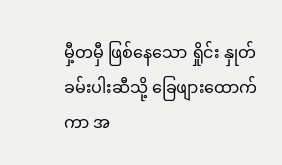မှီ့တမှီ ဖြစ်နေသော ရှိုင်း နှုတ်ခမ်းပါးဆီသို့ ခြေဖျားထောက်ကာ အ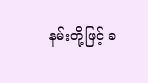နမ်းတို့ဖြင့် ခ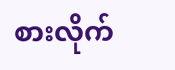စားလိုက်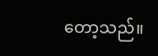တော့သည်။